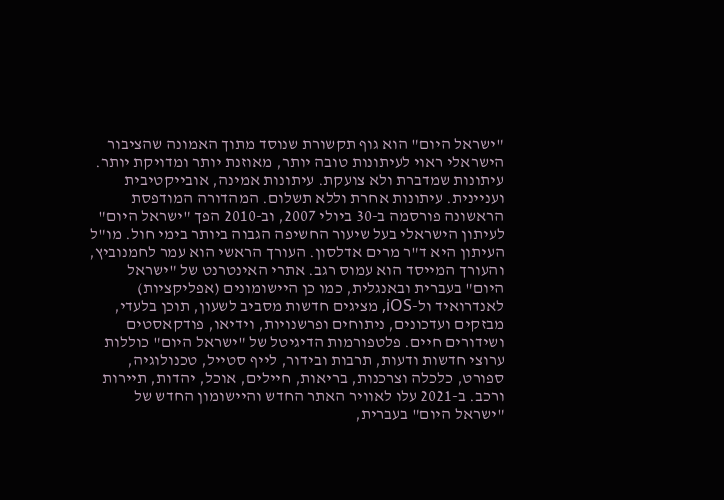"ישראל היום" הוא גוף תקשורת שנוסד מתוך האמונה שהציבור הישראלי ראוי לעיתונות טובה יותר, מאוזנת יותר ומדויקת יותר. עיתונות שמדברת ולא צועקת. עיתונות אמינה, אובייקטיבית ועניינית. עיתונות אחרת וללא תשלום. המהדורה המודפסת הראשונה פורסמה ב-30 ביולי 2007, וב-2010 הפך "ישראל היום" לעיתון הישראלי בעל שיעור החשיפה הגבוה ביותר בימי חול. מו"ל העיתון היא ד"ר מרים אדלסון. העורך הראשי הוא עמר לחמנוביץ, והעורך המייסד הוא עמוס רגב. אתרי האינטרנט של "ישראל היום" בעברית ובאנגלית, כמו כן היישומונים (אפליקציות) לאנדרואיד ול-iOS, מציגים חדשות מסביב לשעון, תוכן בלעדי, מבזקים ועדכונים, ניתוחים ופרשנויות, וידיאו, פודקאסטים ושידורים חיים. פלטפורמות הדיגיטל של "ישראל היום" כוללות ערוצי חדשות ודעות, תרבות ובידור, לייף סטייל, טכנולוגיה, ספורט, כלכלה וצרכנות, בריאות, חיילים, אוכל, יהדות, תיירות ורכב. ב-2021 עלו לאוויר האתר החדש והיישומון החדש של "ישראל היום" בעברית,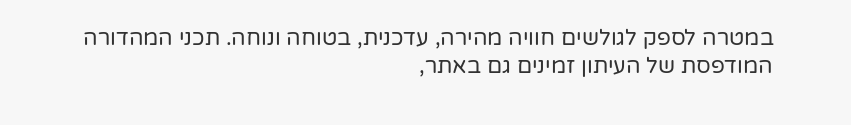במטרה לספק לגולשים חוויה מהירה, עדכנית, בטוחה ונוחה. תכני המהדורה המודפסת של העיתון זמינים גם באתר,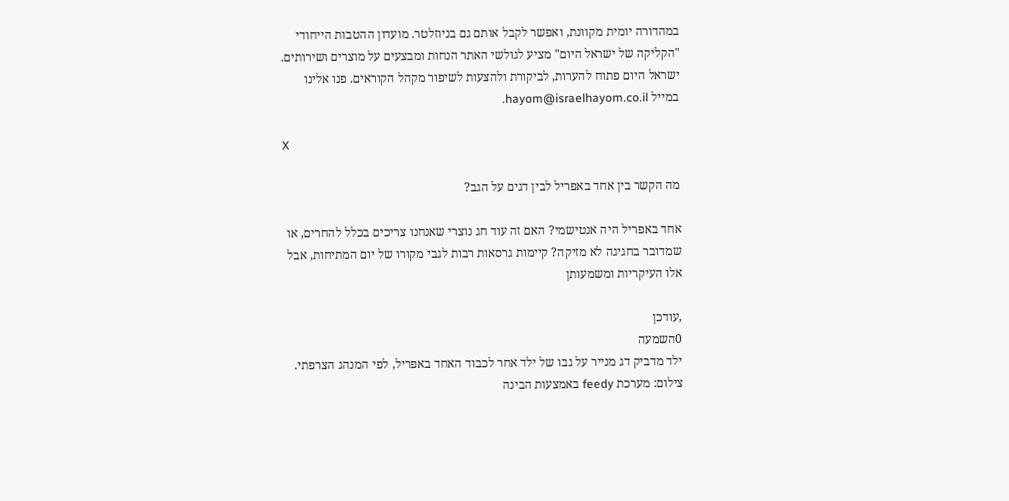במהדורה יומית מקוונת, ואפשר לקבל אותם גם בניוזלטר. מועדון ההטבות הייחודי "הקליקה של ישראל היום" מציע לגולשי האתר הנחות ומבצעים על מוצרים ושירותים. ישראל היום פתוח להערות, לביקורת ולהצעות לשיפור מקהל הקוראים. פנו אלינו במייל hayom@israelhayom.co.il.

X

מה הקשר בין אחד באפריל לבין דגים על הגב?

אחד באפריל היה אנטישמי? האם זה עוד חג נוצרי שאנחנו צריכים בכלל להחרים, או שמדובר בחגיגה לא מזיקה? קיימות גרסאות רבות לגבי מקורו של יום המתיחות, אבל אלו העיקריות ומשמעותן

,עודכן
0השמעה
ילד מדביק דג מנייר על גבו של ילד אחר לכבוד האחד באפריל, לפי המנהג הצרפתי. צילום: מערכת feedy באמצעות הבינה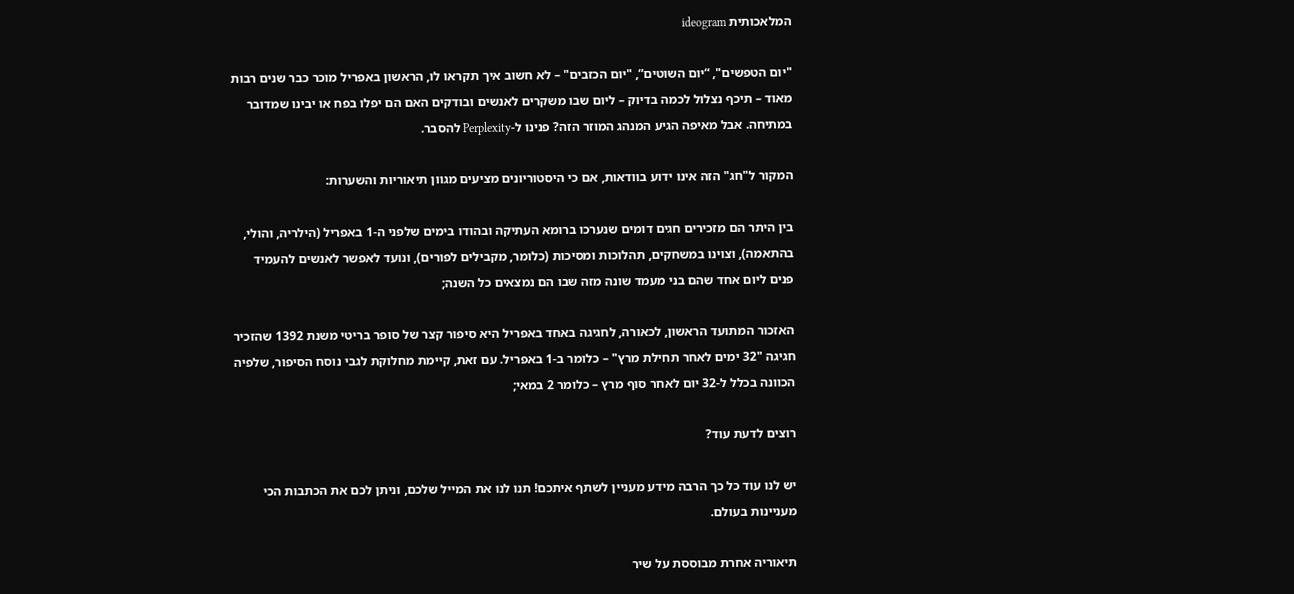המלאכותית ideogram

"יום הטפשים", “יום השוטים”, "יום הכזבים" – לא חשוב איך תקראו לו, הראשון באפריל מוכר כבר שנים רבות מאוד – תיכף נצלול לכמה בדיוק – ליום שבו משקרים לאנשים ובודקים האם הם יפלו בפח או יבינו שמדובר במתיחה. אבל מאיפה הגיע המנהג המוזר הזה? פנינו ל-Perplexity להסבר.

המקור ל"חג" הזה אינו ידוע בוודאות, אם כי היסטוריונים מציעים מגוון תיאוריות והשערות:

בין היתר הם מזכירים חגים דומים שנערכו ברומא העתיקה ובהודו בימים שלפני ה-1 באפריל (הילריה, והולי, בהתאמה), וצוינו במשחקים, תהלוכות ומסיכות (כלומר, מקבילים לפורים), ונועד לאפשר לאנשים להעמיד פנים ליום אחד שהם בני מעמד שונה מזה שבו הם נמצאים כל השנה;

האזכור המתועד הראשון, לכאורה, לחגיגה באחד באפריל היא סיפור קצר של סופר בריטי משנת 1392 שהזכיר חגיגה "32 ימים לאחר תחילת מרץ" – כלומר ב-1 באפריל. עם זאת, קיימת מחלוקת לגבי נוסח הסיפור, שלפיה הכוונה בכלל ל-32 יום לאחר סוף מרץ – כלומר 2 במאי;

רוצים לדעת עוד?

יש לנו עוד כל כך הרבה מידע מעניין לשתף איתכם! תנו לנו את המייל שלכם, וניתן לכם את הכתבות הכי מעניינות בעולם.

תיאוריה אחרת מבוססת על שיר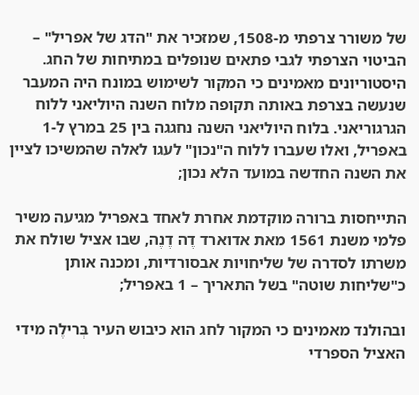של משורר צרפתי מ-1508, שמזכיר את "הדג של אפריל" – הביטוי הצרפתי לגבי פתאים שנופלים במתיחות של החג. היסטוריונים מאמינים כי המקור לשימוש במונח היה המעבר שנעשה בצרפת באותה תקופה מלוח השנה היוליאני ללוח הגרגוריאני. בלוח היוליאני השנה נחגגה בין 25 במרץ ל-1 באפריל, ואלו שעברו ללוח ה"נכון" לעגו לאלה שהמשיכו לציין את השנה החדשה במועד הלא נכון;

התייחסות ברורה מוקדמת אחרת לאחד באפריל מגיעה משיר פלמי משנת 1561 מאת אדוארד דֶה דֶנֶה, שבו אציל שולח את משרתו לסדרה של שליחויות אבסורדיות, ומכנה אותן כ"שליחות שוטה" בשל התאריך – 1 באפריל;

ובהולנד מאמינים כי המקור לחג הוא כיבוש העיר בְּרילֶה מידי האציל הספרדי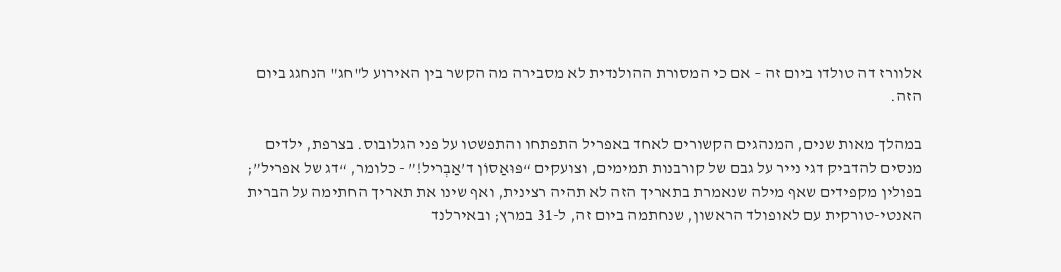אלוורז דה טולדו ביום זה – אם כי המסורת ההולנדית לא מסבירה מה הקשר בין האירוע ל"חג" הנחגג ביום הזה.

במהלך מאות שנים, המנהגים הקשורים לאחד באפריל התפתחו והתפשטו על פני הגלובוס. בצרפת, ילדים מנסים להדביק דגי נייר על גבם של קורבנות תמימים, וצועקים “פּוּאַסוֹן ד’אַבְריל!” - כלומר, “דג של אפריל”; בפולין מקפידים שאף מילה שנאמרת בתאריך הזה לא תהיה רצינית, ואף שינו את תאריך החתימה על הברית האנטי-טורקית עם לאופולד הראשון, שנחתמה ביום זה, ל-31 במרץ; ובאירלנד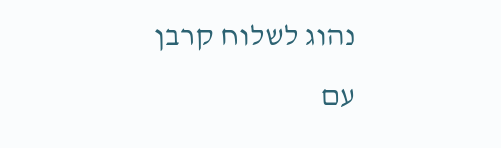נהוג לשלוח קרבן עם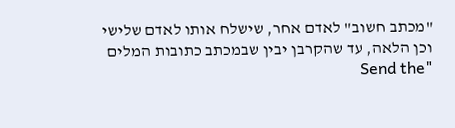"מכתב חשוב" לאדם אחר, שישלח אותו לאדם שלישי וכן הלאה, עד שהקרבן יבין שבמכתב כתובות המלים "Send the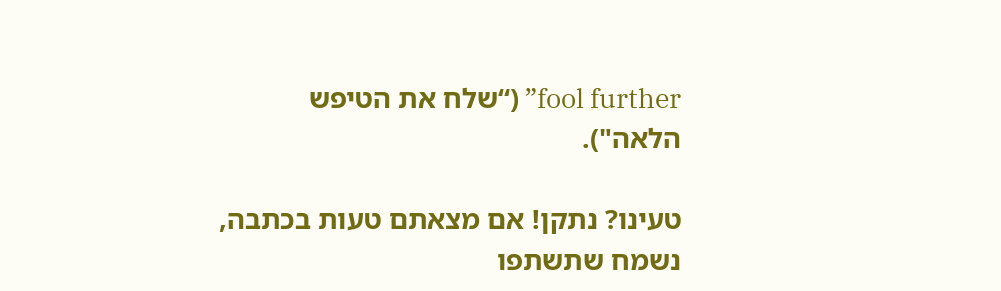fool further” (“שלח את הטיפש הלאה").

טעינו? נתקן! אם מצאתם טעות בכתבה, נשמח שתשתפו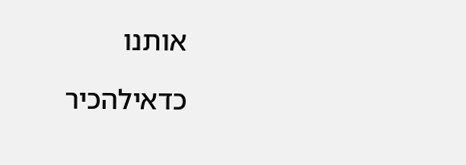אותנו

כדאילהכיר